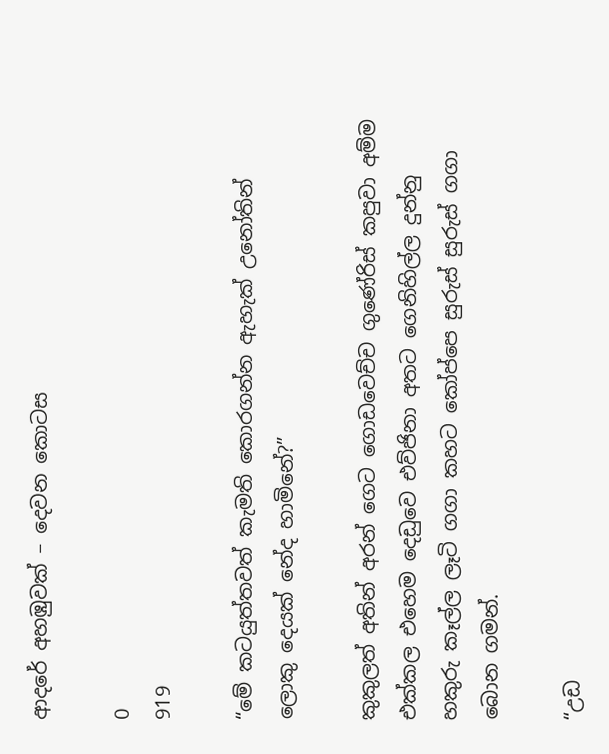ආදරේ අහඹුවක් – දෙවන කොටස

0
919

“මේ කටයුත්තවත් කැමති කොරගන්න ඇහැක් උනෝතින් ලොකු දෙයක් නේද හාමිනේ?”

කුකුලත් අතින් අරන් ගෙට ගොඩවෙච්ච ගුණේරිස් කපුවා අම්ම එක්කල එහෙම දෙඩුවෙ එව්ජිනා අතට ගෙනිහිල්ල දුන්නු හකුරු කෑල්ල ලෑටි ගගා කහට කෝප්පෙ සුරුස් සුරුස් ගගා බොන ගමන්.

“උඩ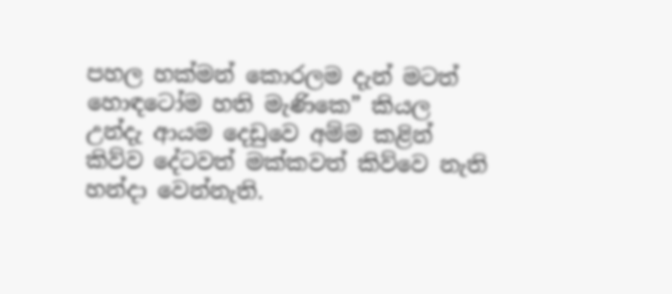පහල හක්මන් කොරලම දැන් මටත් හොඳටෝම හති මැණිකෙ” කියල උන්දැ ආයම දෙඩුවෙ අම්ම කළින් කිව්ව දේටවත් මක්කවත් කිව්වෙ නැති හන්දා වෙන්නැති.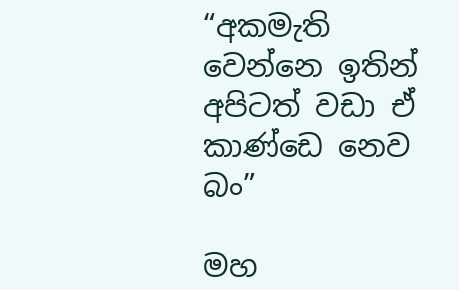“අකමැති වෙන්නෙ ඉතින් අපිටත් වඩා ඒ කාණ්ඩෙ නෙව බං”

මහ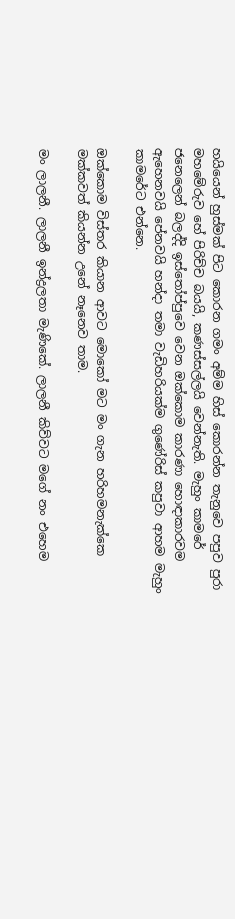හයියෙන් හුස්මක් පිට කොරන ගමං අම්ම හිස් කොරන්න තැනුවෙ පපුව පුරා මහමේරුව හේ පිරිච්ච බයයි, කණස්සල්ලයි වෙන්නැති. මැහුං කාමරේ ජනෙලෙන් බලද්දි ඉස්තෝප්පුවෙ වෙන ඔක්කොම කාරණා හොඳාකාරවම ඇහෙනවයි පේනවයි හන්දා තමා වැඩිහරියක්ම ගුණේරිස් කපුවා ආහම මැහුං කාමරේට එන්නෙ.

ඔක්කොම විස්තර කියාන ආවට මොකෝ මට මං ගැන හරිහමනැක්කෙ මක්කවත් කියන්න උනේ නෑනෙව තාම.

මං ලාලනී. ලාලනී ඉන්ද්‍රලතා මැණිකේ. ලාලනී කිව්වට මගේ නං එහෙම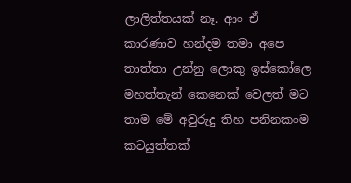ලාලිත්තයක් නෑ. ආං ඒ කාරණාව හන්දම තමා අපෙ තාත්තා උන්නු ලොකු ඉස්කෝලෙ මහත්තැන් කෙනෙක් වෙලත් මට තාම මේ අවුරුදු තිහ පනිනකංම කටයුත්තක්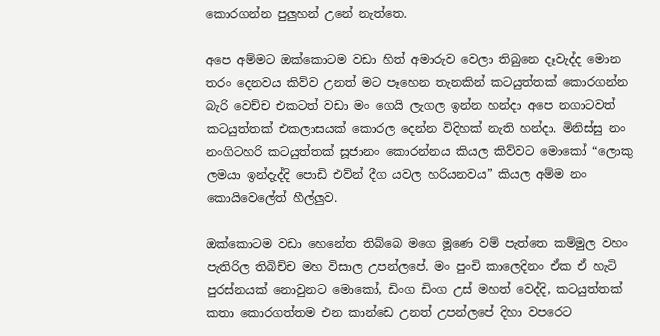කොරගන්න පුලුහන් උනේ නැත්තෙ.

අපෙ අම්මට ඔක්කොටම වඩා හිත් අමාරුව වෙලා තිබුනෙ දෑවැද්ද මොන තරං දෙනවය කිව්ව උනත් මට පෑහෙන තැනකින් කටයුත්තක් කොරගන්න බැරි වෙච්ච එකටත් වඩා මං ගෙයි ලැගල ඉන්න හන්දා අපෙ නගාටවත් කටයුත්තක් එකලාසයක් කොරල දෙන්න විදිහක් නැති හන්දා. මිනිස්සු නං නංගිටහරි කටයුත්තක් සූජානං කොරන්නය කියල කිව්වට මොකෝ “ලොකු ලමයා ඉන්දැද්දි පොඩි එව්න් දීග යවල හරියනවය” කියල අම්ම නං කොයිවෙලේත් හීල්ලුව.

ඔක්කොටම වඩා හෙනේත තිබ්බෙ මගෙ මූණෙ වම් පැත්තෙ කම්මුල වහං පැතිරිල තිබිච්ච මහ විසාල උපන්ලපේ. මං පුංචි කාලෙදිනං ඒක ඒ හැටි පුරස්නයක් නොවුනට මොකෝ, ඩිංග ඩිංග උස් මහත් වෙද්දි, කටයුත්තක් කතා කොරගත්තම එන කාන්ඩෙ උනත් උපන්ලපේ දිහා වපරෙට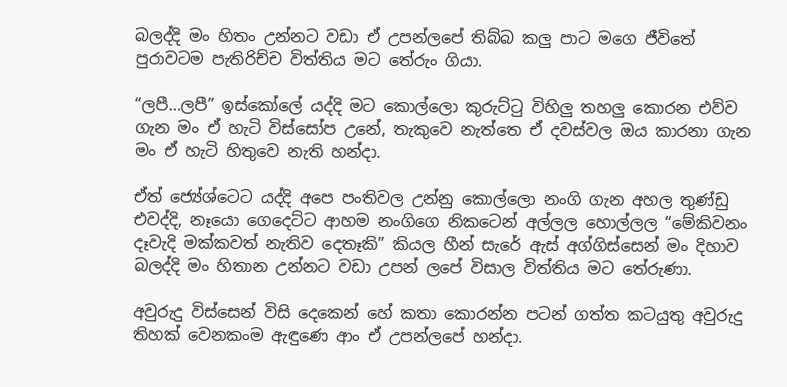බලද්දි මං හිතං උන්නට වඩා ඒ උපන්ලපේ තිබ්බ කලු පාට මගෙ ජීවිතේ පුරාවටම පැතිරිච්ච විත්තිය මට තේරුං ගියා.

“ලපී…ලපී” ඉස්කෝලේ යද්දි මට කොල්ලො කුරුට්ටු විහිලු තහලු කොරන එව්ව ගැන මං ඒ හැටි විස්සෝප උනේ, තැකුවෙ නැත්තෙ ඒ දවස්වල ඔය කාරනා ගැන මං ඒ හැටි හිතුවෙ නැති හන්දා.

ඒත් ජ්‍යේශ්ටෙට යද්දි අපෙ පංතිවල උන්නු කොල්ලො නංගි ගැන අහල තුණ්ඩු එවද්දි, නෑයො ගෙදෙට්ට ආහම නංගිගෙ නිකටෙන් අල්ලල හොල්ලල “මේකිවනං දෑවැදි මක්කවත් නැතිව දෙතෑකි” කියල හීන් සැරේ ඇස් අග්ගිස්සෙන් මං දිහාව බලද්දි මං හිතාන උන්නට වඩා උපන් ලපේ විසාල විත්තිය මට තේරුණා.

අවුරුදු විස්සෙන් විසි දෙකෙන් හේ කතා කොරන්න පටන් ගත්ත කටයුතු අවුරුදු තිහක් වෙනකංම ඇඳුණෙ ආං ඒ උපන්ලපේ හන්දා.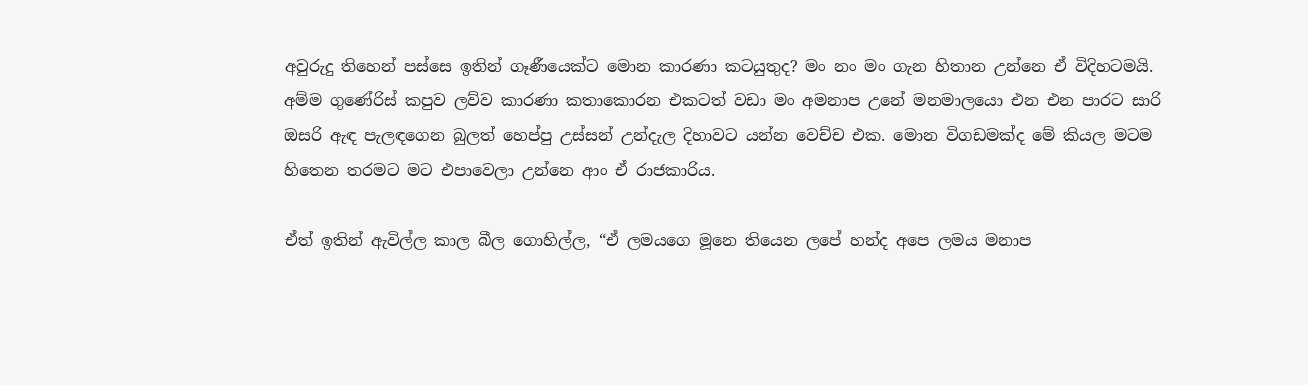අවුරුදු තිහෙන් පස්සෙ ඉතින් ගෑණීයෙක්ට මොන කාරණා කටයුතුද? මං නං මං ගැන හිතාන උන්නෙ ඒ විදිහටමයි. අම්ම ගුණේරිස් කපුව ලව්ව කාරණා කතාකොරන එකටත් වඩා මං අමනාප උනේ මනමාලයො එන එන පාරට සාරි ඔසරි ඇඳ පැලඳගෙන බුලත් හෙප්පු උස්සන් උන්දැල දිහාවට යන්න වෙච්ච එක. මොන විගඩමක්ද මේ කියල මටම හිතෙන තරමට මට එපාවෙලා උන්නෙ ආං ඒ රාජකාරිය.

ඒත් ඉතින් ඇවිල්ල කාල බීල ගොහිල්ල, “ඒ ලමයගෙ මූනෙ තියෙන ලපේ හන්ද අපෙ ලමය මනාප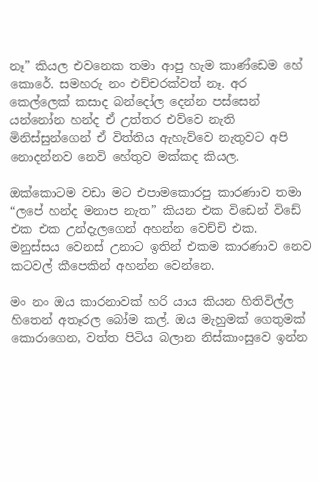නෑ” කියල එවනෙක තමා ආපු හැම කාණ්ඩෙම හේ කොරේ. සමහරු නං එච්චරක්වත් නෑ. අර කෙල්ලෙක් කසාද බන්දෝල දෙන්න පස්සෙන් යන්නෝන හන්ද ඒ උත්තර එව්වෙ නැති මිනිස්සුන්ගෙන් ඒ විත්තිය ඇහැව්වෙ නැතුවට අපි නොදන්නව නෙවි හේතුව මක්කද කියල.

ඔක්කොටම වඩා මට එපාමකොරපු කාරණාව තමා “ලපේ හන්ද මනාප නැත” කියන එක විඩෙන් විඩේ එක එක උන්දැලගෙන් අහන්න වෙච්චි එක. මනුස්සය වෙනස් උනාට ඉතින් එකම කාරණාව නෙව කටවල් කීපෙකින් අහන්න වෙන්නෙ.

මං නං ඔය කාරනාවක් හරි යාය කියන හිතිවිල්ල හිතෙන් අතෑරල බෝම කල්. ඔය මැහුමක් ගෙතුමක් කොරාගෙන, වත්ත පිටිය බලාන නිස්කාංසුවෙ ඉන්න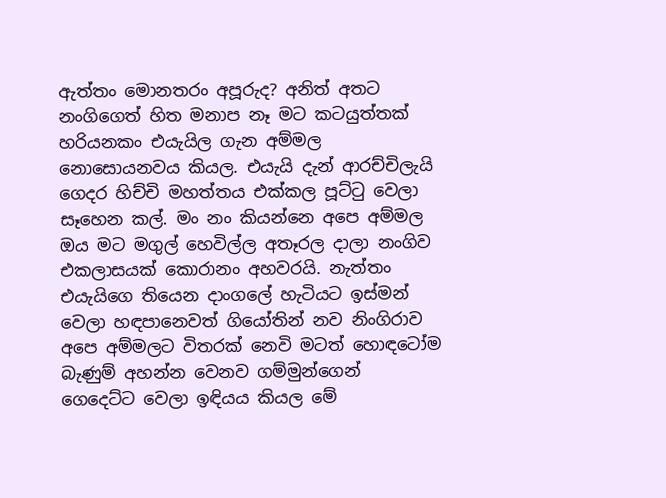ඇත්තං මොනතරං අපූරුද? අනිත් අතට නංගිගෙත් හිත මනාප නෑ මට කටයුත්තක් හරියනකං එයැයිල ගැන අම්මල නොසොයනවය කියල. එයැයි දැන් ආරච්චිලැයි ගෙදර හිච්චි මහත්තය එක්කල පූට්ටු වෙලා සෑහෙන කල්. මං නං කියන්නෙ අපෙ අම්මල ඔය මට මගුල් හෙවිල්ල අතෑරල දාලා නංගිව එකලාසයක් කොරානං අහවරයි. නැත්තං එයැයිගෙ තියෙන දාංගලේ හැටියට ඉස්මන් වෙලා හඳපානෙවත් ගියෝතින් නව නිංගිරාව අපෙ අම්මලට විතරක් නෙවි මටත් හොඳටෝම බැණුම් අහන්න වෙනව ගම්මුන්ගෙන් ගෙදෙට්ට වෙලා ඉඳියය කියල මේ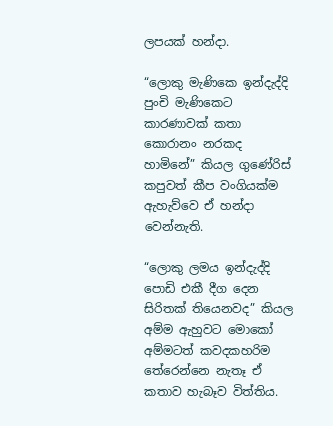ලපයක් හන්දා.

“ලොකු මැණිකෙ ඉන්දැද්දි පුංචි මැණිකෙට කාරණාවක් කතා කොරානං නරකද හාමිනේ” කියල ගුණේරිස් කපුවත් කීප වංගියක්ම ඇහැව්වෙ ඒ හන්දා වෙන්නැති.

“ලොකු ලමය ඉන්දැද්දි පොඩි එකී දීග දෙන සිරිතක් තියෙනවද” කියල අම්ම ඇහුවට මොකෝ අම්මටත් කවදකහරිම තේරෙන්නෙ නැතෑ ඒ කතාව හැබෑව විත්තිය.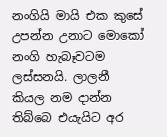නංගියි මායි එක කුසේ උපන්න උනාට මොකෝ නංගි හැබෑවටම ලස්සනයි. ලාලනී කියල නම දාන්න තිබ්බෙ එයැයිට අර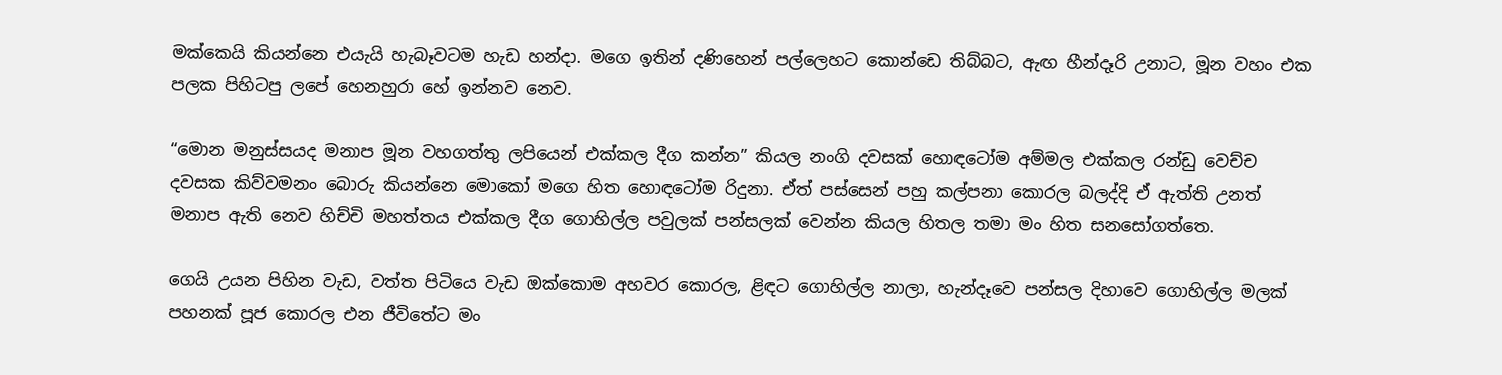මක්කෙයි කියන්නෙ එයැයි හැබෑවටම හැඩ හන්දා. මගෙ ඉතින් දණිහෙන් පල්ලෙහට කොන්ඩෙ තිබ්බට, ඇඟ හීන්දෑරි උනාට, මූන වහං එක පලක පිහිටපු ලපේ හෙනහුරා හේ ඉන්නව නෙව.

“මොන මනුස්සයද මනාප මූන වහගත්තු ලපියෙන් එක්කල දීග කන්න” කියල නංගි දවසක් හොඳටෝම අම්මල එක්කල රන්ඩු වෙච්ච දවසක කිව්වමනං බොරු කියන්නෙ මොකෝ මගෙ හිත හොඳටෝම රිදුනා. ඒත් පස්සෙන් පහු කල්පනා කොරල බලද්දි ඒ ඇත්ති උනත් මනාප ඇති නෙව හිච්චි මහත්තය එක්කල දීග ගොහිල්ල පවුලක් පන්සලක් වෙන්න කියල හිතල තමා මං හිත සනසෝගත්තෙ.

ගෙයි උයන පිහින වැඩ, වත්ත පිටියෙ වැඩ ඔක්කොම අහවර කොරල, ළිඳට ගොහිල්ල නාලා, හැන්දෑවෙ පන්සල දිහාවෙ ගොහිල්ල මලක් පහනක් පූජ කොරල එන ජීවිතේට මං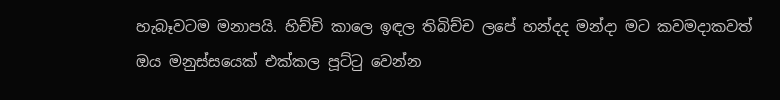හැබෑවටම මනාපයි. හිච්චි කාලෙ ඉඳල තිබිච්ච ලපේ හන්දද මන්දා මට කවමදාකවත් ඔය මනුස්සයෙක් එක්කල පූට්ටු වෙන්න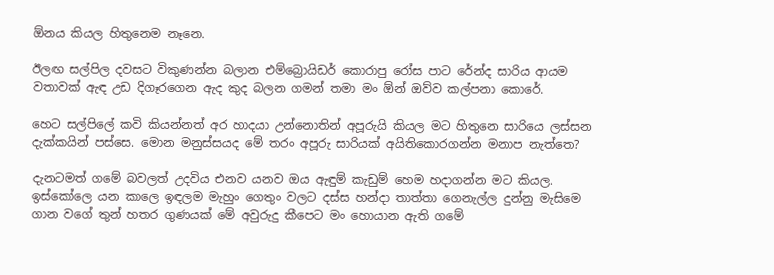ඕනය කියල හිතුනෙම නෑනෙ.

ඊලඟ සල්පිල දවසට විකුණන්න බලාන එම්බ්‍රොයිඩර් කොරාපු රෝස පාට රේන්ද සාරිය ආයම වතාවක් ඇඳ උඩ දිගෑරගෙන ඇද කුද බලන ගමන් තමා මං ඕන් ඔව්ව කල්පනා කොරේ.

හෙට සල්පිලේ කවි කියන්නත් අර හාදයා උන්නොතින් අපූරුයි කියල මට හිතුනෙ සාරියෙ ලස්සන දැක්කයින් පස්සෙ. මොන මනුස්සයද මේ තරං අපූරු සාරියක් අයිතිකොරගන්න මනාප නැත්තෙ?

දැනටමත් ගමේ බවලත් උදවිය එනව යනව ඔය ඇඳුම් කැඩුම් හෙම හදාගන්න මට කියල. ඉස්කෝලෙ යන කාලෙ ඉඳලම මැහුං ගෙතුං වලට දස්ස හන්දා තාත්තා ගෙනැල්ල දුන්නු මැසිමෙ ගාන වගේ තුන් හතර ගුණයක් මේ අවුරුදු කීපෙට මං හොයාන ඇති ගමේ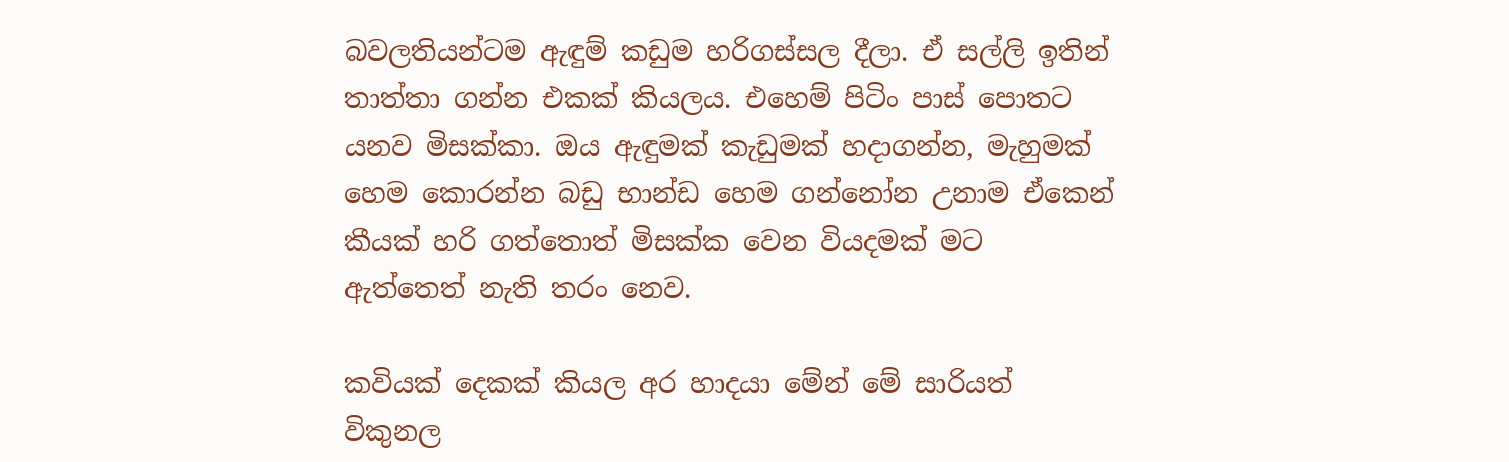බවලතියන්ටම ඇඳුම් කඩුම හරිගස්සල දීලා. ඒ සල්ලි ඉතින් තාත්තා ගන්න එකක් කියලය. එහෙම් පිටිං පාස් පොතට යනව මිසක්කා. ඔය ඇඳුමක් කැඩුමක් හදාගන්න, මැහුමක් හෙම කොරන්න බඩු භාන්ඩ හෙම ගන්නෝන උනාම ඒකෙන් කීයක් හරි ගත්තොත් මිසක්ක වෙන වියදමක් මට ඇත්තෙත් නැති තරං නෙව.

කවියක් දෙකක් කියල අර හාදයා මේන් මේ සාරියත් විකුනල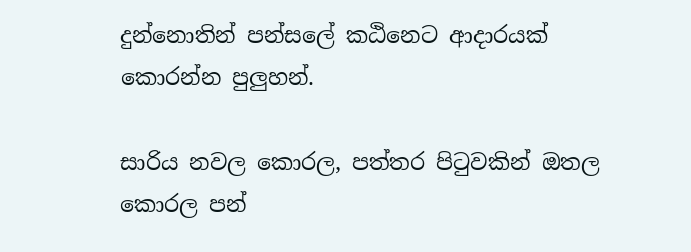දුන්නොතින් පන්සලේ කඨිනෙට ආදාරයක් කොරන්න පුලුහන්.

සාරිය නවල කොරල, පත්තර පිටුවකින් ඔතල කොරල පන්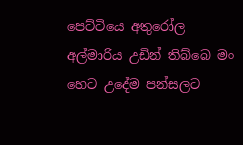පෙට්ටියෙ අතුරෝල අල්මාරිය උඩින් තිබ්බෙ මං හෙට උදේම පන්සලට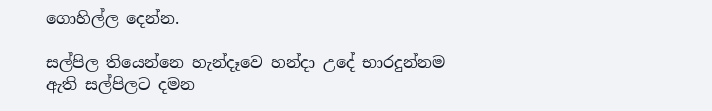ගොහිල්ල දෙන්න.

සල්පිල තියෙන්නෙ හැන්දෑවෙ හන්දා උදේ භාරදුන්නම ඇති සල්පිලට දමන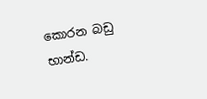කොරන බඩු භාන්ඩ.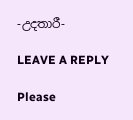-උදතාරී-

LEAVE A REPLY

Please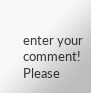enter your comment!
Please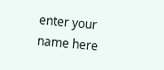enter your name here